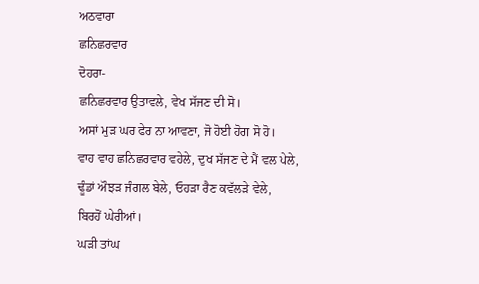ਅਠਵਾਰਾ
ਛਨਿਛਰਵਾਰ
ਦੋਹਰਾ-
ਛਨਿਛਰਵਾਰ ਉਤਾਵਲੇ, ਵੇਖ ਸੱਜਣ ਦੀ ਸੋ।
ਅਸਾਂ ਮੁੜ ਘਰ ਫੇਰ ਨਾ ਆਵਣਾ, ਜੋ ਹੋਈ ਹੋਗ ਸੋ ਹੋ।
ਵਾਹ ਵਾਹ ਛਨਿਛਰਵਾਰ ਵਹੇਲੇ, ਦੁਖ ਸੱਜਣ ਦੇ ਮੈਂ ਵਲ ਪੇਲੇ,
ਢੂੰਡਾਂ ਔਝੜ ਜੰਗਲ ਬੇਲੇ, ਓਹੜਾ ਰੈਣ ਕਵੱਲੜੇ ਵੇਲੇ,
ਬਿਰਹੋਂ ਘੇਰੀਆਂ।
ਘੜੀ ਤਾਂਘ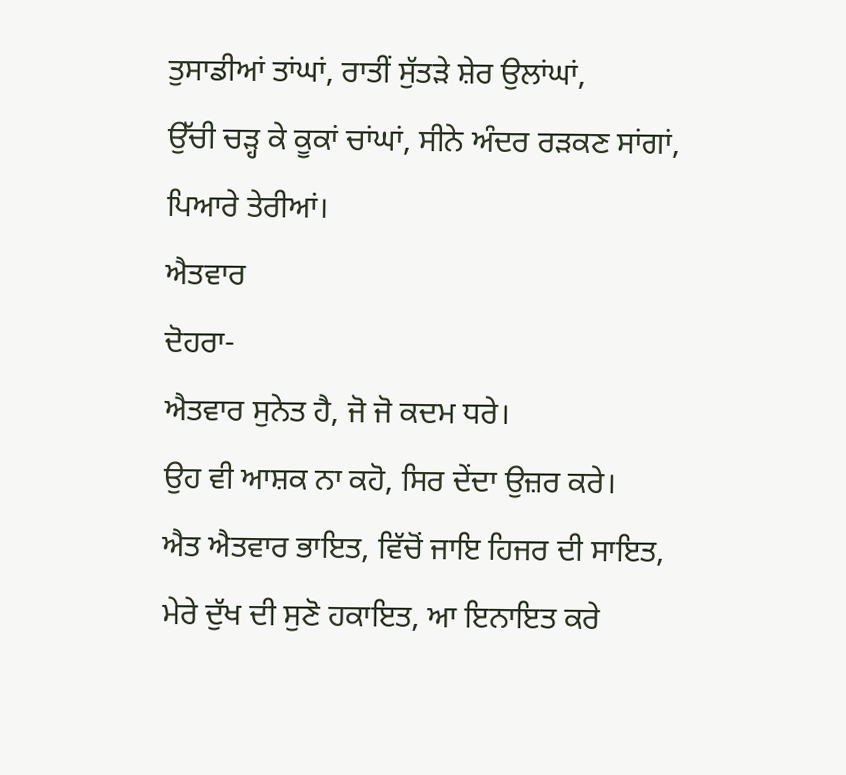ਤੁਸਾਡੀਆਂ ਤਾਂਘਾਂ, ਰਾਤੀਂ ਸੁੱਤੜੇ ਸ਼ੇਰ ਉਲਾਂਘਾਂ,
ਉੱਚੀ ਚੜ੍ਹ ਕੇ ਕੂਕਾਂ ਚਾਂਘਾਂ, ਸੀਨੇ ਅੰਦਰ ਰੜਕਣ ਸਾਂਗਾਂ,
ਪਿਆਰੇ ਤੇਰੀਆਂ।
ਐਤਵਾਰ
ਦੋਹਰਾ-
ਐਤਵਾਰ ਸੁਨੇਤ ਹੈ, ਜੋ ਜੋ ਕਦਮ ਧਰੇ।
ਉਹ ਵੀ ਆਸ਼ਕ ਨਾ ਕਹੋ, ਸਿਰ ਦੇਂਦਾ ਉਜ਼ਰ ਕਰੇ।
ਐਤ ਐਤਵਾਰ ਭਾਇਤ, ਵਿੱਚੋਂ ਜਾਇ ਹਿਜਰ ਦੀ ਸਾਇਤ,
ਮੇਰੇ ਦੁੱਖ ਦੀ ਸੁਣੋ ਹਕਾਇਤ, ਆ ਇਨਾਇਤ ਕਰੇ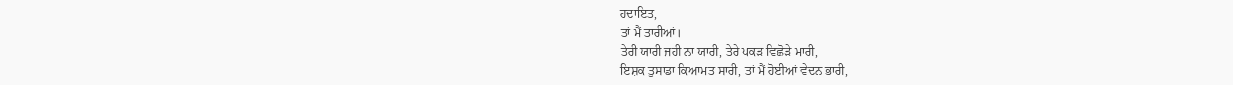ਹਦਾਇਤ,
ਤਾਂ ਮੈਂ ਤਾਰੀਆਂ।
ਤੇਰੀ ਯਾਰੀ ਜਹੀ ਨਾ ਯਾਰੀ, ਤੇਰੇ ਪਕੜ ਵਿਛੋੜੇ ਮਾਰੀ,
ਇਸ਼ਕ ਤੁਸਾਡਾ ਕਿਆਮਤ ਸਾਰੀ, ਤਾਂ ਮੈਂ ਹੋਈਆਂ ਵੇਦਨ ਭਾਰੀ,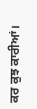ਕਰ ਕੁਝ ਕਾਰੀਆਂ।